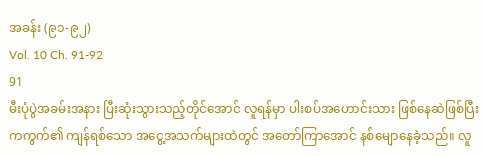အခန်း (၉၁-၉၂)
Vol. 10 Ch. 91-92
91
မီးပုံပွဲအခမ်းအနား ပြီးဆုံးသွားသည့်တိုင်အောင် လူရန်မှာ ပါးစပ်အဟောင်းသား ဖြစ်နေဆဲဖြစ်ပြီး ကကွက်၏ ကျန်ရစ်သော အငွေ့အသက်များထဲတွင် အတော်ကြာအောင် နစ်မျောနေခဲ့သည်။ လူ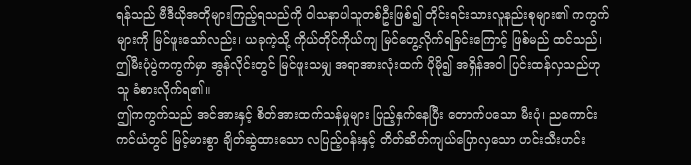ရန်သည် ဗီဒီယိုအတိုများကြည့်ရသည်ကို ဝါသနာပါသူတစ်ဦးဖြစ်၍ တိုင်းရင်းသားလူနည်းစုများ၏ ကကွက်များကို မြင်ဖူးသော်လည်း၊ ယခုကဲ့သို့ ကိုယ်တိုင်ကိုယ်ကျ မြင်တွေ့လိုက်ရခြင်းကြောင့် ဖြစ်မည် ထင်သည်၊ ဤမီးပုံပွဲကကွက်မှာ အွန်လိုင်းတွင် မြင်ဖူးသမျှ အရာအားလုံးထက် ပိုမို၍ အရှိန်အဝါ ပြင်းထန်လှသည်ဟု သူ ခံစားလိုက်ရ၏။
ဤကကွက်သည် အင်အားနှင့် စိတ်အားထက်သန်မှုများ ပြည့်နှက်နေပြီး တောက်ပသော မီးပုံ၊ ညကောင်းကင်ယံတွင် မြင့်မားစွာ ချိတ်ဆွဲထားသော လပြည့်ဝန်းနှင့် တိတ်ဆိတ်ကျယ်ပြောလှသော ဟင်းသီးဟင်း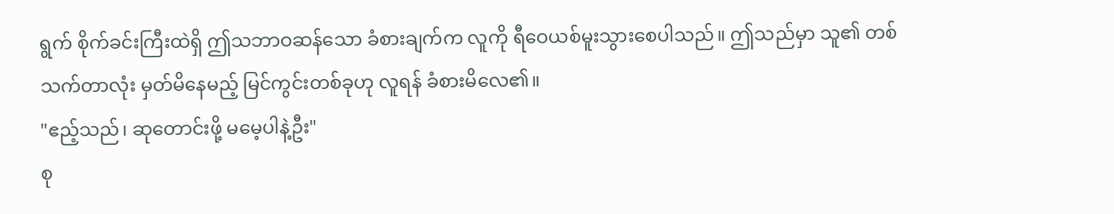ရွက် စိုက်ခင်းကြီးထဲရှိ ဤသဘာဝဆန်သော ခံစားချက်က လူကို ရီဝေယစ်မူးသွားစေပါသည်။ ဤသည်မှာ သူ၏ တစ်သက်တာလုံး မှတ်မိနေမည့် မြင်ကွင်းတစ်ခုဟု လူရန် ခံစားမိလေ၏။
"ဧည့်သည်၊ ဆုတောင်းဖို့ မမေ့ပါနဲ့ဦး"
စု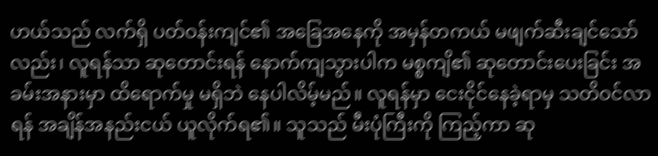ဟယ်သည် လက်ရှိ ပတ်ဝန်းကျင်၏ အခြေအနေကို အမှန်တကယ် မဖျက်ဆီးချင်သော်လည်း၊ လူရန်သာ ဆုတောင်းရန် နောက်ကျသွားပါက မစ္စကျိ၏ ဆုတောင်းပေးခြင်း အခမ်းအနားမှာ ထိရောက်မှု မရှိဘဲ နေပါလိမ့်မည်။ လူရန်မှာ ငေးငိုင်နေခဲ့ရာမှ သတိဝင်လာရန် အချိန်အနည်းငယ် ယူလိုက်ရ၏။ သူသည် မီးပုံကြီးကို ကြည့်ကာ ဆု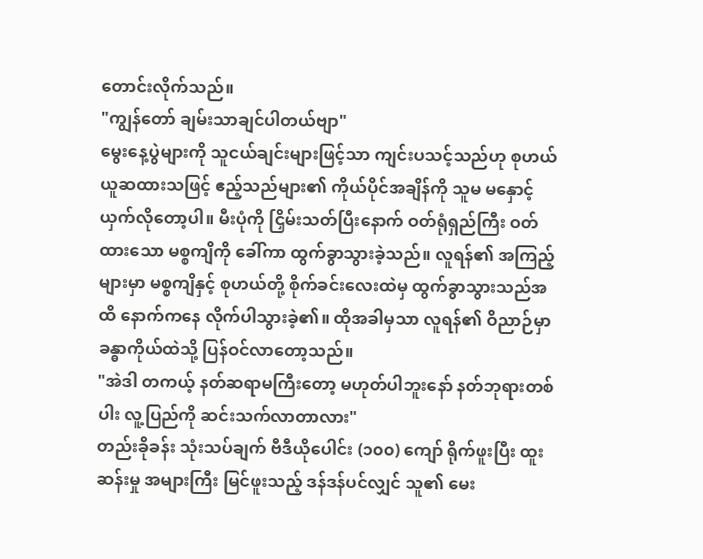တောင်းလိုက်သည်။
"ကျွန်တော် ချမ်းသာချင်ပါတယ်ဗျာ"
မွေးနေ့ပွဲများကို သူငယ်ချင်းများဖြင့်သာ ကျင်းပသင့်သည်ဟု စုဟယ် ယူဆထားသဖြင့် ဧည့်သည်များ၏ ကိုယ်ပိုင်အချိန်ကို သူမ မနှောင့်ယှက်လိုတော့ပါ။ မီးပုံကို ငြှိမ်းသတ်ပြီးနောက် ဝတ်ရုံရှည်ကြီး ဝတ်ထားသော မစ္စကျိကို ခေါ်ကာ ထွက်ခွာသွားခဲ့သည်။ လူရန်၏ အကြည့်များမှာ မစ္စကျိနှင့် စုဟယ်တို့ စိုက်ခင်းလေးထဲမှ ထွက်ခွာသွားသည်အထိ နောက်ကနေ လိုက်ပါသွားခဲ့၏။ ထိုအခါမှသာ လူရန်၏ ဝိညာဉ်မှာ ခန္ဓာကိုယ်ထဲသို့ ပြန်ဝင်လာတော့သည်။
"အဲဒါ တကယ့် နတ်ဆရာမကြီးတော့ မဟုတ်ပါဘူးနော် နတ်ဘုရားတစ်ပါး လူ့ပြည်ကို ဆင်းသက်လာတာလား"
တည်းခိုခန်း သုံးသပ်ချက် ဗီဒီယိုပေါင်း (၁၀၀) ကျော် ရိုက်ဖူးပြီး ထူးဆန်းမှု အများကြီး မြင်ဖူးသည့် ဒန်ဒန်ပင်လျှင် သူ၏ မေး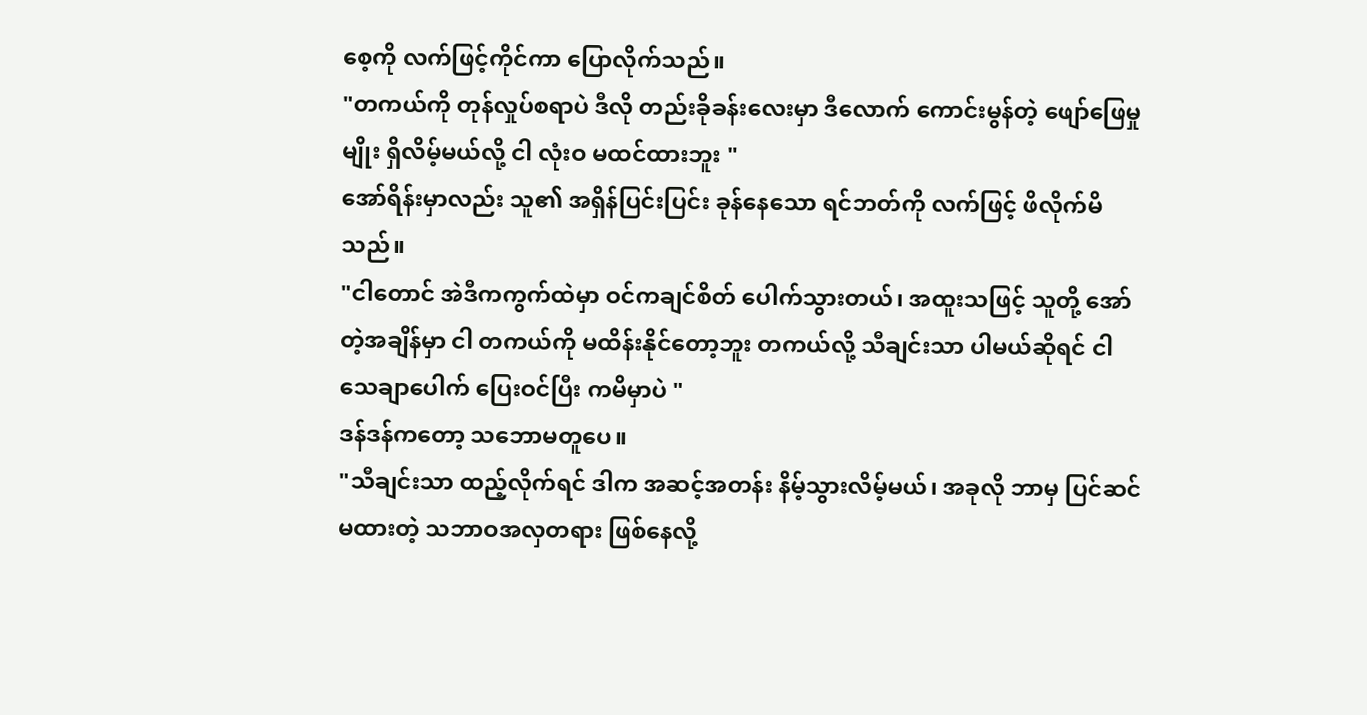စေ့ကို လက်ဖြင့်ကိုင်ကာ ပြောလိုက်သည်။
"တကယ်ကို တုန်လှုပ်စရာပဲ ဒီလို တည်းခိုခန်းလေးမှာ ဒီလောက် ကောင်းမွန်တဲ့ ဖျော်ဖြေမှုမျိုး ရှိလိမ့်မယ်လို့ ငါ လုံးဝ မထင်ထားဘူး "
အော်ရိန်းမှာလည်း သူ၏ အရှိန်ပြင်းပြင်း ခုန်နေသော ရင်ဘတ်ကို လက်ဖြင့် ဖိလိုက်မိသည်။
"ငါတောင် အဲဒီကကွက်ထဲမှာ ဝင်ကချင်စိတ် ပေါက်သွားတယ်၊ အထူးသဖြင့် သူတို့ အော်တဲ့အချိန်မှာ ငါ တကယ်ကို မထိန်းနိုင်တော့ဘူး တကယ်လို့ သီချင်းသာ ပါမယ်ဆိုရင် ငါ သေချာပေါက် ပြေးဝင်ပြီး ကမိမှာပဲ "
ဒန်ဒန်ကတော့ သဘောမတူပေ။
"သီချင်းသာ ထည့်လိုက်ရင် ဒါက အဆင့်အတန်း နိမ့်သွားလိမ့်မယ်၊ အခုလို ဘာမှ ပြင်ဆင်မထားတဲ့ သဘာဝအလှတရား ဖြစ်နေလို့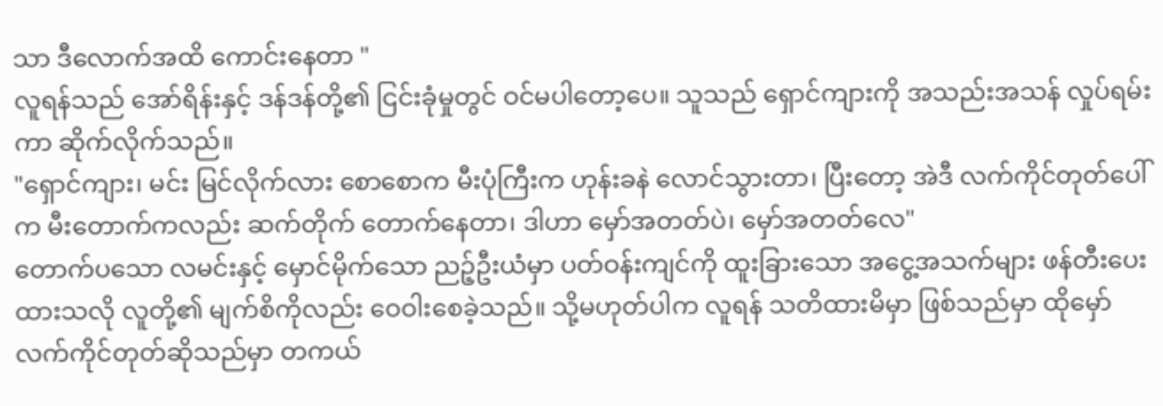သာ ဒီလောက်အထိ ကောင်းနေတာ "
လူရန်သည် အော်ရိန်းနှင့် ဒန်ဒန်တို့၏ ငြင်းခုံမှုတွင် ဝင်မပါတော့ပေ။ သူသည် ရှောင်ကျားကို အသည်းအသန် လှုပ်ရမ်းကာ ဆိုက်လိုက်သည်။
"ရှောင်ကျား၊ မင်း မြင်လိုက်လား စောစောက မီးပုံကြီးက ဟုန်းခနဲ လောင်သွားတာ၊ ပြီးတော့ အဲဒီ လက်ကိုင်တုတ်ပေါ်က မီးတောက်ကလည်း ဆက်တိုက် တောက်နေတာ၊ ဒါဟာ မှော်အတတ်ပဲ၊ မှော်အတတ်လေ"
တောက်ပသော လမင်းနှင့် မှောင်မိုက်သော ညဉ့်ဦးယံမှာ ပတ်ဝန်းကျင်ကို ထူးခြားသော အငွေ့အသက်များ ဖန်တီးပေးထားသလို လူတို့၏ မျက်စိကိုလည်း ဝေဝါးစေခဲ့သည်။ သို့မဟုတ်ပါက လူရန် သတိထားမိမှာ ဖြစ်သည်မှာ ထိုမှော်လက်ကိုင်တုတ်ဆိုသည်မှာ တကယ်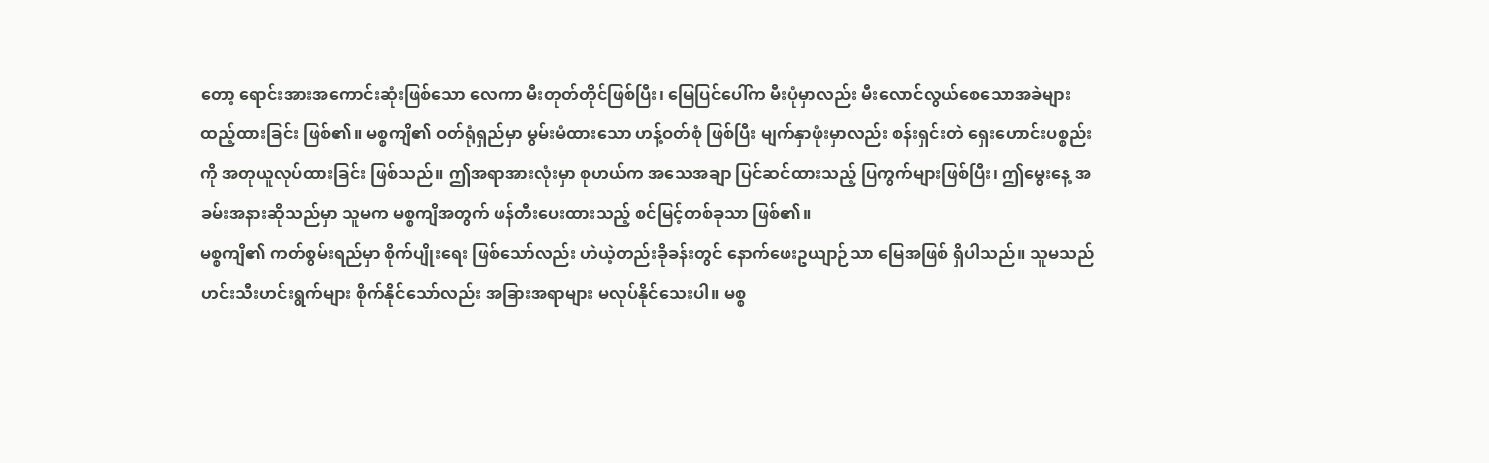တော့ ရောင်းအားအကောင်းဆုံးဖြစ်သော လေကာ မီးတုတ်တိုင်ဖြစ်ပြီး၊ မြေပြင်ပေါ်က မီးပုံမှာလည်း မီးလောင်လွယ်စေသောအခဲများ ထည့်ထားခြင်း ဖြစ်၏။ မစ္စကျိ၏ ဝတ်ရုံရှည်မှာ မွမ်းမံထားသော ဟန့်ဝတ်စုံ ဖြစ်ပြီး မျက်နှာဖုံးမှာလည်း စန်းရှင်းတဲ ရှေးဟောင်းပစ္စည်းကို အတုယူလုပ်ထားခြင်း ဖြစ်သည်။ ဤအရာအားလုံးမှာ စုဟယ်က အသေအချာ ပြင်ဆင်ထားသည့် ပြကွက်များဖြစ်ပြီး၊ ဤမွေးနေ့ အခမ်းအနားဆိုသည်မှာ သူမက မစ္စကျိအတွက် ဖန်တီးပေးထားသည့် စင်မြင့်တစ်ခုသာ ဖြစ်၏။
မစ္စကျိ၏ ကတ်စွမ်းရည်မှာ စိုက်ပျိုးရေး ဖြစ်သော်လည်း ဟဲယဲ့တည်းခိုခန်းတွင် နောက်ဖေးဥယျာဉ်သာ မြေအဖြစ် ရှိပါသည်။ သူမသည် ဟင်းသီးဟင်းရွက်များ စိုက်နိုင်သော်လည်း အခြားအရာများ မလုပ်နိုင်သေးပါ။ မစ္စ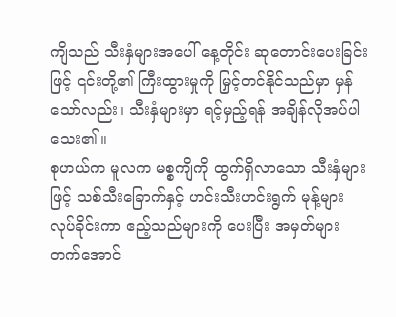ကျိသည် သီးနှံများအပေါ် နေ့တိုင်း ဆုတောင်းပေးခြင်းဖြင့် ၎င်းတို့၏ ကြီးထွားမှုကို မြှင့်တင်နိုင်သည်မှာ မှန်သော်လည်း၊ သီးနှံများမှာ ရင့်မှည့်ရန် အချိန်လိုအပ်ပါသေး၏။
စုဟယ်က မူလက မစ္စကျိကို ထွက်ရှိလာသော သီးနှံများဖြင့် သစ်သီးခြောက်နှင့် ဟင်းသီးဟင်းရွက် မုန့်များ လုပ်ခိုင်းကာ ဧည့်သည်များကို ပေးပြီး အမှတ်များတက်အောင်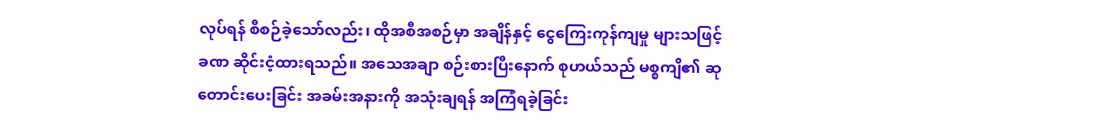လုပ်ရန် စီစဉ်ခဲ့သော်လည်း၊ ထိုအစီအစဉ်မှာ အချိန်နှင့် ငွေကြေးကုန်ကျမှု များသဖြင့် ခဏ ဆိုင်းငံ့ထားရသည်။ အသေအချာ စဉ်းစားပြီးနောက် စုဟယ်သည် မစ္စကျိ၏ ဆုတောင်းပေးခြင်း အခမ်းအနားကို အသုံးချရန် အကြံရခဲ့ခြင်း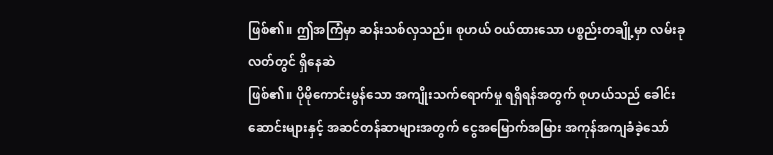ဖြစ်၏။ ဤအကြံမှာ ဆန်းသစ်လှသည်။ စုဟယ် ဝယ်ထားသော ပစ္စည်းတချို့မှာ လမ်းခုလတ်တွင် ရှိနေဆဲ
ဖြစ်၏။ ပိုမိုကောင်းမွန်သော အကျိုးသက်ရောက်မှု ရရှိရန်အတွက် စုဟယ်သည် ခေါင်းဆောင်းများနှင့် အဆင်တန်ဆာများအတွက် ငွေအမြောက်အမြား အကုန်အကျခံခဲ့သော်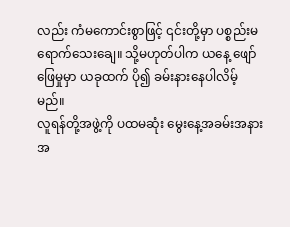လည်း ကံမကောင်းစွာဖြင့် ၎င်းတို့မှာ ပစ္စည်းမရောက်သေးချေ။ သို့မဟုတ်ပါက ယနေ့ ဖျော်ဖြေမှုမှာ ယခုထက် ပို၍ ခမ်းနားနေပါလိမ့်မည်။
လူရန်တို့အဖွဲ့ကို ပထမဆုံး မွေးနေ့အခမ်းအနား အ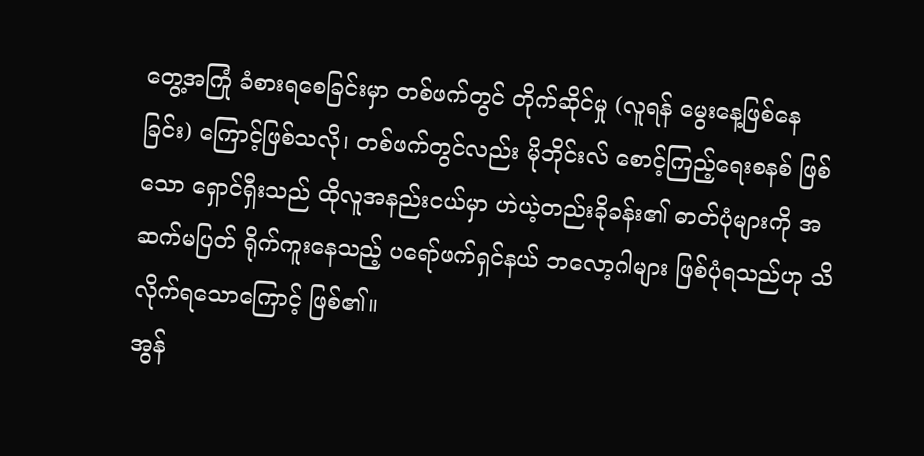တွေ့အကြုံ ခံစားရစေခြင်းမှာ တစ်ဖက်တွင် တိုက်ဆိုင်မှု (လူရန် မွေးနေ့ဖြစ်နေခြင်း) ကြောင့်ဖြစ်သလို၊ တစ်ဖက်တွင်လည်း မိုဘိုင်းလ် စောင့်ကြည့်ရေးစနစ် ဖြစ်သော ရှောင်ရှီးသည် ထိုလူအနည်းငယ်မှာ ဟဲယဲ့တည်းခိုခန်း၏ ဓာတ်ပုံများကို အဆက်မပြတ် ရိုက်ကူးနေသည့် ပရော်ဖက်ရှင်နယ် ဘလော့ဂါများ ဖြစ်ပုံရသည်ဟု သိလိုက်ရသောကြောင့် ဖြစ်၏။
အွန်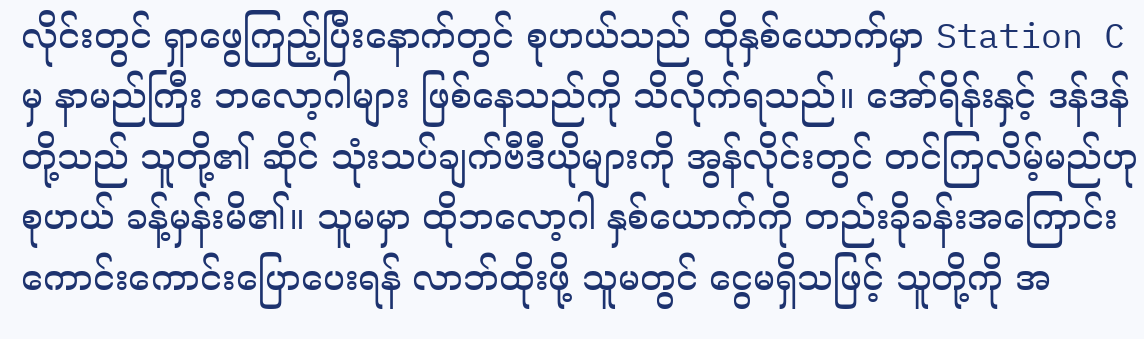လိုင်းတွင် ရှာဖွေကြည့်ပြီးနောက်တွင် စုဟယ်သည် ထိုနှစ်ယောက်မှာ Station C မှ နာမည်ကြီး ဘလော့ဂါများ ဖြစ်နေသည်ကို သိလိုက်ရသည်။ အော်ရိန်းနှင့် ဒန်ဒန်တို့သည် သူတို့၏ ဆိုင် သုံးသပ်ချက်ဗီဒီယိုများကို အွန်လိုင်းတွင် တင်ကြလိမ့်မည်ဟု စုဟယ် ခန့်မှန်းမိ၏။ သူမမှာ ထိုဘလော့ဂါ နှစ်ယောက်ကို တည်းခိုခန်းအကြောင်း ကောင်းကောင်းပြောပေးရန် လာဘ်ထိုးဖို့ သူမတွင် ငွေမရှိသဖြင့် သူတို့ကို အ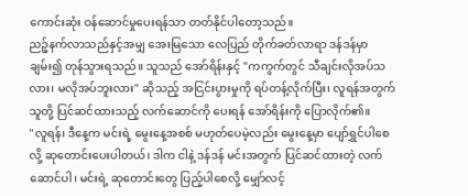ကောင်းဆုံး ဝန်ဆောင်မှုပေးရန်သာ တတ်နိုင်ပါတော့သည်။
ညဉ့်နက်လာသည်နှင့်အမျှ အေးမြသော လေပြည် တိုက်ခတ်လာရာ ဒန်ဒန်မှာ ချမ်း၍ တုန်သွားရသည်။ သူသည် အော်ရိန်းနှင့် "ကကွက်တွင် သီချင်းလိုအပ်သလား၊ မလိုအပ်ဘူးလား" ဆိုသည့် အငြင်းပွားမှုကို ရပ်တန့်လိုက်ပြီး၊ လူရန်အတွက် သူတို့ ပြင်ဆင်ထားသည့် လက်ဆောင်ကို ပေးရန် အော်ရိန်းကို ပြောလိုက်၏။
"လူရန်၊ ဒီနေ့က မင်းရဲ့ မွေးနေ့အစစ် မဟုတ်ပေမဲ့လည်း မွေးနေ့မှာ ပျော်ရွှင်ပါစေလို့ ဆုတောင်းပေးပါတယ်၊ ဒါက ငါနဲ့ ဒန်ဒန် မင်းအတွက် ပြင်ဆင်ထားတဲ့ လက်ဆောင်ပါ၊ မင်းရဲ့ ဆုတောင်းတွေ ပြည့်ပါစေလို့ မျှော်လင့်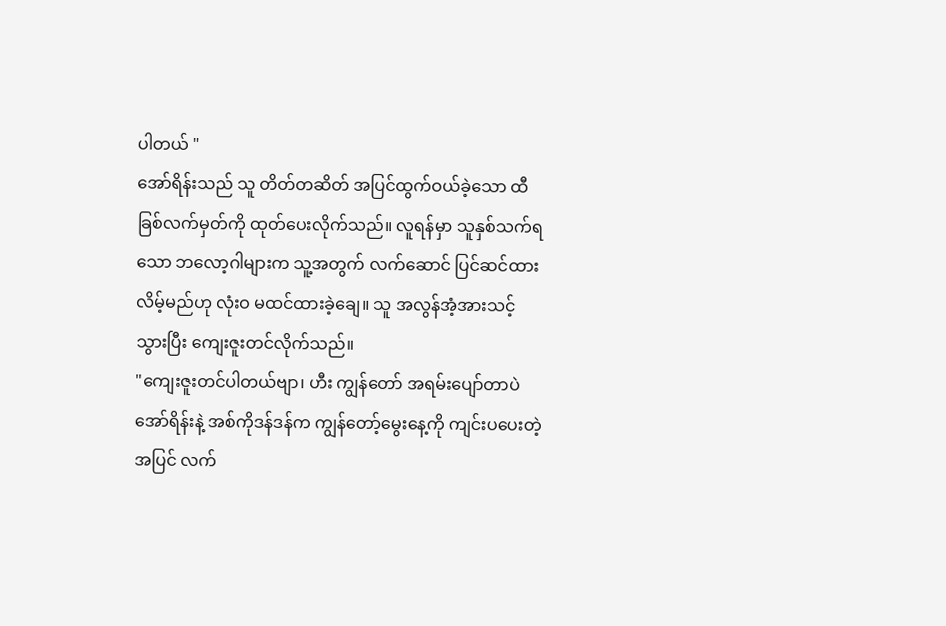ပါတယ် "
အော်ရိန်းသည် သူ တိတ်တဆိတ် အပြင်ထွက်ဝယ်ခဲ့သော ထီခြစ်လက်မှတ်ကို ထုတ်ပေးလိုက်သည်။ လူရန်မှာ သူနှစ်သက်ရသော ဘလော့ဂါများက သူ့အတွက် လက်ဆောင် ပြင်ဆင်ထားလိမ့်မည်ဟု လုံးဝ မထင်ထားခဲ့ချေ။ သူ အလွန်အံ့အားသင့်သွားပြီး ကျေးဇူးတင်လိုက်သည်။
"ကျေးဇူးတင်ပါတယ်ဗျာ၊ ဟီး ကျွန်တော် အရမ်းပျော်တာပဲ အော်ရိန်းနဲ့ အစ်ကိုဒန်ဒန်က ကျွန်တော့်မွေးနေ့ကို ကျင်းပပေးတဲ့အပြင် လက်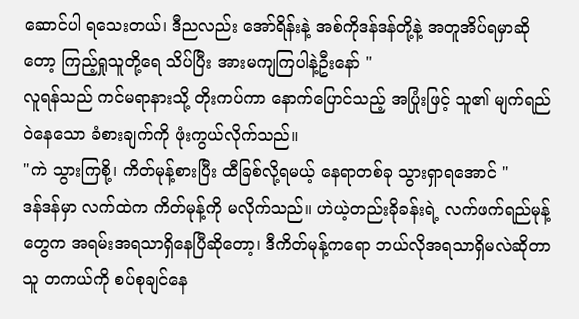ဆောင်ပါ ရသေးတယ်၊ ဒီညလည်း အော်ရိန်းနဲ့ အစ်ကိုဒန်ဒန်တို့နဲ့ အတူအိပ်ရမှာဆိုတော့ ကြည့်ရှုသူတို့ရေ သိပ်ပြီး အားမကျကြပါနဲ့ဦးနော် "
လူရန်သည် ကင်မရာနားသို့ တိုးကပ်ကာ နောက်ပြောင်သည့် အပြုံးဖြင့် သူ၏ မျက်ရည်ဝဲနေသော ခံစားချက်ကို ဖုံးကွယ်လိုက်သည်။
"ကဲ သွားကြစို့၊ ကိတ်မုန့်စားပြီး ထီခြစ်လို့ရမယ့် နေရာတစ်ခု သွားရှာရအောင် "
ဒန်ဒန်မှာ လက်ထဲက ကိတ်မုန့်ကို မလိုက်သည်။ ဟဲယဲ့တည်းခိုခန်းရဲ့ လက်ဖက်ရည်မုန့်တွေက အရမ်းအရသာရှိနေပြီဆိုတော့၊ ဒီကိတ်မုန့်ကရော ဘယ်လိုအရသာရှိမလဲဆိုတာ သူ တကယ်ကို စပ်စုချင်နေ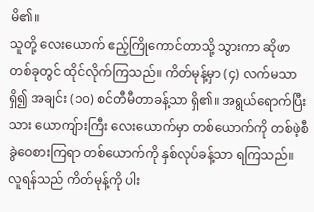မိ၏။
သူတို့ လေးယောက် ဧည့်ကြိုကောင်တာသို့ သွားကာ ဆိုဖာတစ်ခုတွင် ထိုင်လိုက်ကြသည်။ ကိတ်မုန့်မှာ (၄) လက်မသာရှိ၍ အချင်း (၁၀) စင်တီမီတာခန့်သာ ရှိ၏။ အရွယ်ရောက်ပြီးသား ယောကျ်ားကြီး လေးယောက်မှာ တစ်ယောက်ကို တစ်ဖဲ့စီ ခွဲဝေစားကြရာ တစ်ယောက်ကို နှစ်လုပ်ခန့်သာ ရကြသည်။ လူရန်သည် ကိတ်မုန့်ကို ပါး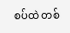စပ်ထဲ တစ်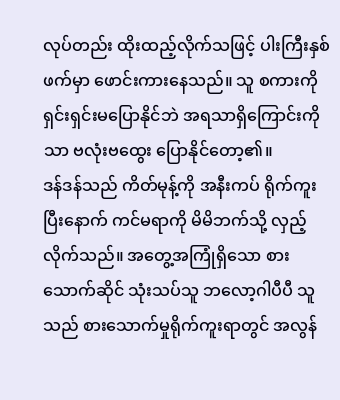လုပ်တည်း ထိုးထည့်လိုက်သဖြင့် ပါးကြီးနှစ်ဖက်မှာ ဖောင်းကားနေသည်။ သူ စကားကို ရှင်းရှင်းမပြောနိုင်ဘဲ အရသာရှိကြောင်းကိုသာ ဗလုံးဗထွေး ပြောနိုင်တော့၏။
ဒန်ဒန်သည် ကိတ်မုန့်ကို အနီးကပ် ရိုက်ကူးပြီးနောက် ကင်မရာကို မိမိဘက်သို့ လှည့်လိုက်သည်။ အတွေ့အကြုံရှိသော စားသောက်ဆိုင် သုံးသပ်သူ ဘလော့ဂါပီပီ သူသည် စားသောက်မှုရိုက်ကူးရာတွင် အလွန်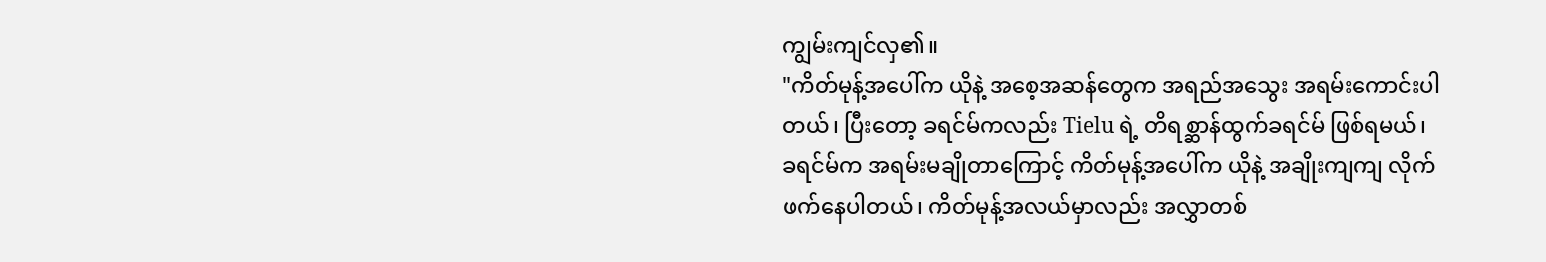ကျွမ်းကျင်လှ၏။
"ကိတ်မုန့်အပေါ်က ယိုနဲ့ အစေ့အဆန်တွေက အရည်အသွေး အရမ်းကောင်းပါတယ်၊ ပြီးတော့ ခရင်မ်ကလည်း Tielu ရဲ့ တိရစ္ဆာန်ထွက်ခရင်မ် ဖြစ်ရမယ်၊ ခရင်မ်က အရမ်းမချိုတာကြောင့် ကိတ်မုန့်အပေါ်က ယိုနဲ့ အချိုးကျကျ လိုက်ဖက်နေပါတယ်၊ ကိတ်မုန့်အလယ်မှာလည်း အလွှာတစ်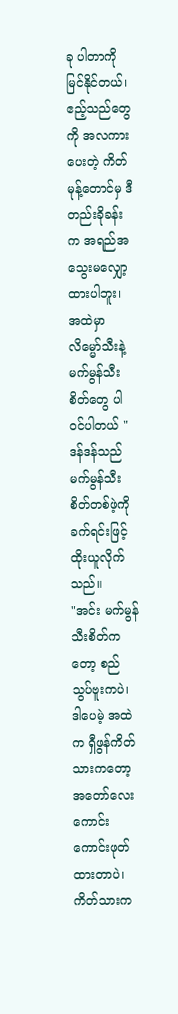ခု ပါတာကို မြင်နိုင်တယ်၊ ဧည့်သည်တွေကို အလကားပေးတဲ့ ကိတ်မုန့်တောင်မှ ဒီတည်းခိုခန်းက အရည်အသွေးမလျှော့ထားပါဘူး၊ အထဲမှာ လိမ္မော်သီးနဲ့ မက်မွန်သီးစိတ်တွေ ပါဝင်ပါတယ် "
ဒန်ဒန်သည် မက်မွန်သီးစိတ်တစ်ဖဲ့ကို ခက်ရင်းဖြင့် ထိုးယူလိုက်သည်။
"အင်း မက်မွန်သီးစိတ်ကတော့ စည်သွပ်ဗူးကပဲ၊ ဒါပေမဲ့ အထဲက ရှီဖွန်ကိတ်သားကတော့ အတော်လေး ကောင်းကောင်းဖုတ်ထားတာပဲ၊ ကိတ်သားက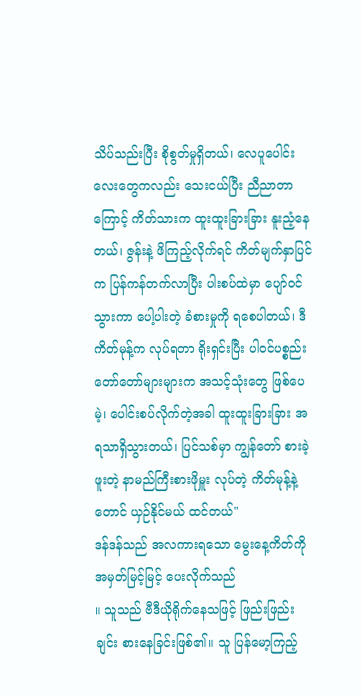သိပ်သည်းပြီး စိုစွတ်မှုရှိတယ်၊ လေပူပေါင်းလေးတွေကလည်း သေးငယ်ပြီး ညီညာတာကြောင့် ကိတ်သားက ထူးထူးခြားခြား နူးညံ့နေတယ်၊ ဇွန်းနဲ့ ဖိကြည့်လိုက်ရင် ကိတ်မျက်နှာပြင်က ပြန်ကန်တက်လာပြီး ပါးစပ်ထဲမှာ ပျော်ဝင်သွားကာ ပေါ့ပါးတဲ့ ခံစားမှုကို ရစေပါတယ်၊ ဒီကိတ်မုန့်က လုပ်ရတာ ရိုးရှင်းပြီး ပါဝင်ပစ္စည်း တော်တော်များများက အသင့်သုံးတွေ ဖြစ်ပေမဲ့၊ ပေါင်းစပ်လိုက်တဲ့အခါ ထူးထူးခြားခြား အရသာရှိသွားတယ်၊ ပြင်သစ်မှာ ကျွန်တော် စားခဲ့ဖူးတဲ့ နာမည်ကြီးစားဖိုမှူး လုပ်တဲ့ ကိတ်မုန့်နဲ့တောင် ယှဉ်နိုင်မယ် ထင်တယ်"
ဒန်ဒန်သည် အလကားရသော မွေးနေ့ကိတ်ကို အမှတ်မြင့်မြင့် ပေးလိုက်သည်
။ သူသည် ဗီဒီယိုရိုက်နေသဖြင့် ဖြည်းဖြည်းချင်း စားနေခြင်းဖြစ်၏။ သူ ပြန်မော့ကြည့်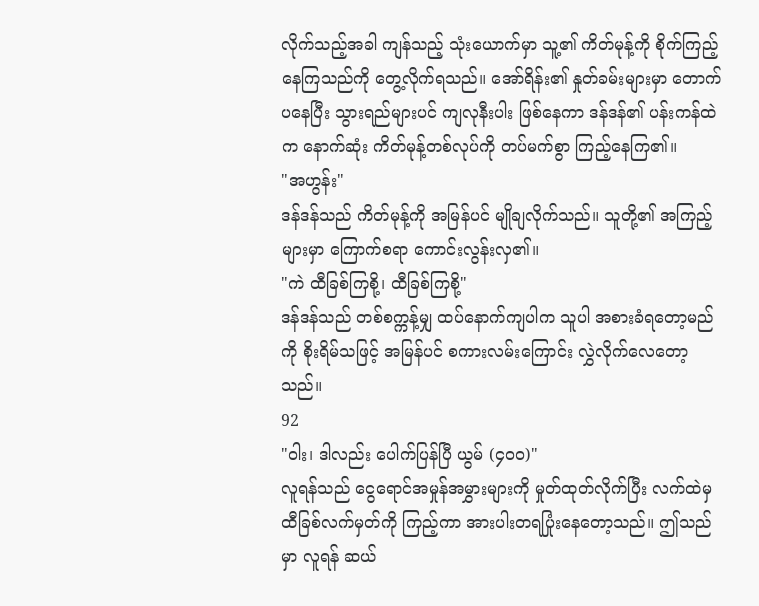လိုက်သည့်အခါ ကျန်သည့် သုံးယောက်မှာ သူ့၏ ကိတ်မုန့်ကို စိုက်ကြည့်နေကြသည်ကို တွေ့လိုက်ရသည်။ အော်ရိန်း၏ နှုတ်ခမ်းများမှာ တောက်ပနေပြီး သွားရည်များပင် ကျလုနီးပါး ဖြစ်နေကာ ဒန်ဒန်၏ ပန်းကန်ထဲက နောက်ဆုံး ကိတ်မုန့်တစ်လုပ်ကို တပ်မက်စွာ ကြည့်နေကြ၏။
"အဟွန်း"
ဒန်ဒန်သည် ကိတ်မုန့်ကို အမြန်ပင် မျိုချလိုက်သည်။ သူတို့၏ အကြည့်များမှာ ကြောက်စရာ ကောင်းလွန်းလှ၏။
"ကဲ ထီခြစ်ကြစို့၊ ထီခြစ်ကြစို့"
ဒန်ဒန်သည် တစ်စက္ကန့်မျှ ထပ်နောက်ကျပါက သူပါ အစားခံရတော့မည်ကို စိုးရိမ်သဖြင့် အမြန်ပင် စကားလမ်းကြောင်း လွှဲလိုက်လေတော့သည်။
92
"ဝါး၊ ဒါလည်း ပေါက်ပြန်ပြီ ယွမ် (၄၀၀)"
လူရန်သည် ငွေရောင်အမှုန်အမွှားများကို မှုတ်ထုတ်လိုက်ပြီး လက်ထဲမှ ထီခြစ်လက်မှတ်ကို ကြည့်ကာ အားပါးတရပြုံးနေတော့သည်။ ဤသည်မှာ လူရန် ဆယ်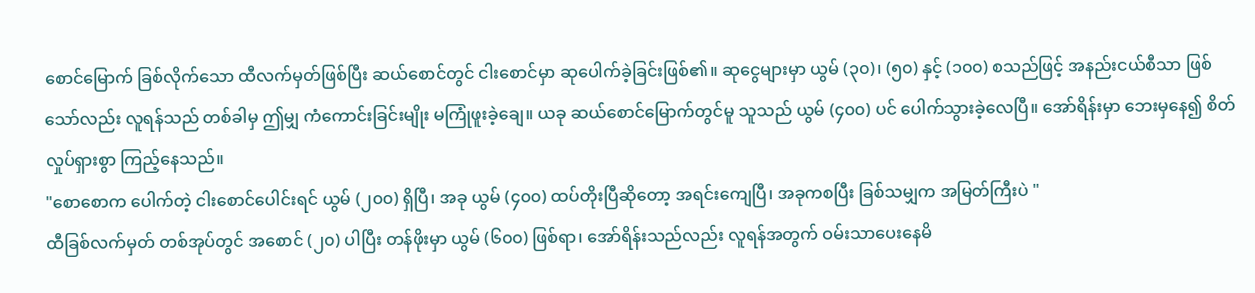စောင်မြောက် ခြစ်လိုက်သော ထီလက်မှတ်ဖြစ်ပြီး ဆယ်စောင်တွင် ငါးစောင်မှာ ဆုပေါက်ခဲ့ခြင်းဖြစ်၏။ ဆုငွေများမှာ ယွမ် (၃၀)၊ (၅၀) နှင့် (၁၀၀) စသည်ဖြင့် အနည်းငယ်စီသာ ဖြစ်သော်လည်း လူရန်သည် တစ်ခါမှ ဤမျှ ကံကောင်းခြင်းမျိုး မကြုံဖူးခဲ့ချေ။ ယခု ဆယ်စောင်မြောက်တွင်မူ သူသည် ယွမ် (၄၀၀) ပင် ပေါက်သွားခဲ့လေပြီ။ အော်ရိန်းမှာ ဘေးမှနေ၍ စိတ်လှုပ်ရှားစွာ ကြည့်နေသည်။
"စောစောက ပေါက်တဲ့ ငါးစောင်ပေါင်းရင် ယွမ် (၂၀၀) ရှိပြီ၊ အခု ယွမ် (၄၀၀) ထပ်တိုးပြီဆိုတော့ အရင်းကျေပြီ၊ အခုကစပြီး ခြစ်သမျှက အမြတ်ကြီးပဲ "
ထီခြစ်လက်မှတ် တစ်အုပ်တွင် အစောင် (၂၀) ပါပြီး တန်ဖိုးမှာ ယွမ် (၆၀၀) ဖြစ်ရာ၊ အော်ရိန်းသည်လည်း လူရန်အတွက် ဝမ်းသာပေးနေမိ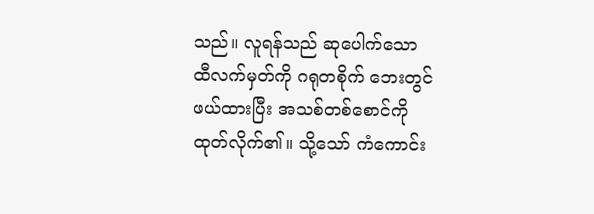သည်။ လူရန်သည် ဆုပေါက်သော ထီလက်မှတ်ကို ဂရုတစိုက် ဘေးတွင်ဖယ်ထားပြီး အသစ်တစ်စောင်ကို ထုတ်လိုက်၏။ သို့သော် ကံကောင်း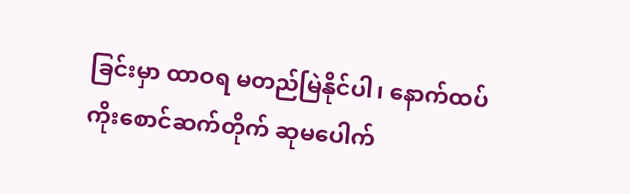ခြင်းမှာ ထာဝရ မတည်မြဲနိုင်ပါ၊ နောက်ထပ် ကိုးစောင်ဆက်တိုက် ဆုမပေါက်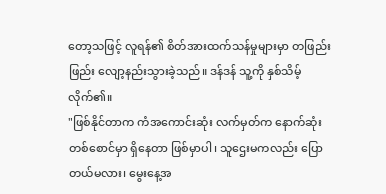တော့သဖြင့် လူရန်၏ စိတ်အားထက်သန်မှုများမှာ တဖြည်းဖြည်း လျော့နည်းသွားခဲ့သည်။ ဒန်ဒန် သူ့ကို နှစ်သိမ့်လိုက်၏။
"ဖြစ်နိုင်တာက ကံအကောင်းဆုံး လက်မှတ်က နောက်ဆုံးတစ်စောင်မှာ ရှိနေတာ ဖြစ်မှာပါ၊ သူဌေးမကလည်း ပြောတယ်မလား၊ မွေးနေ့အ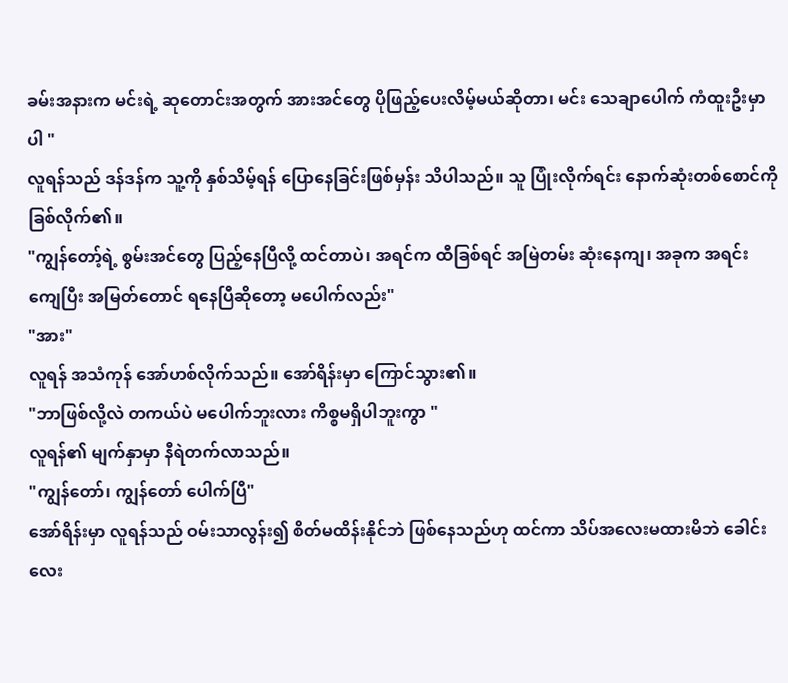ခမ်းအနားက မင်းရဲ့ ဆုတောင်းအတွက် အားအင်တွေ ပိုဖြည့်ပေးလိမ့်မယ်ဆိုတာ၊ မင်း သေချာပေါက် ကံထူးဦးမှာပါ "
လူရန်သည် ဒန်ဒန်က သူ့ကို နှစ်သိမ့်ရန် ပြောနေခြင်းဖြစ်မှန်း သိပါသည်။ သူ ပြုံးလိုက်ရင်း နောက်ဆုံးတစ်စောင်ကို ခြစ်လိုက်၏။
"ကျွန်တော့်ရဲ့ စွမ်းအင်တွေ ပြည့်နေပြီလို့ ထင်တာပဲ၊ အရင်က ထီခြစ်ရင် အမြဲတမ်း ဆုံးနေကျ၊ အခုက အရင်းကျေပြီး အမြတ်တောင် ရနေပြီဆိုတော့ မပေါက်လည်း"
"အား"
လူရန် အသံကုန် အော်ဟစ်လိုက်သည်။ အော်ရိန်းမှာ ကြောင်သွား၏။
"ဘာဖြစ်လို့လဲ တကယ်ပဲ မပေါက်ဘူးလား ကိစ္စမရှိပါဘူးကွာ "
လူရန်၏ မျက်နှာမှာ နီရဲတက်လာသည်။
"ကျွန်တော်၊ ကျွန်တော် ပေါက်ပြီ"
အော်ရိန်းမှာ လူရန်သည် ဝမ်းသာလွန်း၍ စိတ်မထိန်းနိုင်ဘဲ ဖြစ်နေသည်ဟု ထင်ကာ သိပ်အလေးမထားမိဘဲ ခေါင်းလေး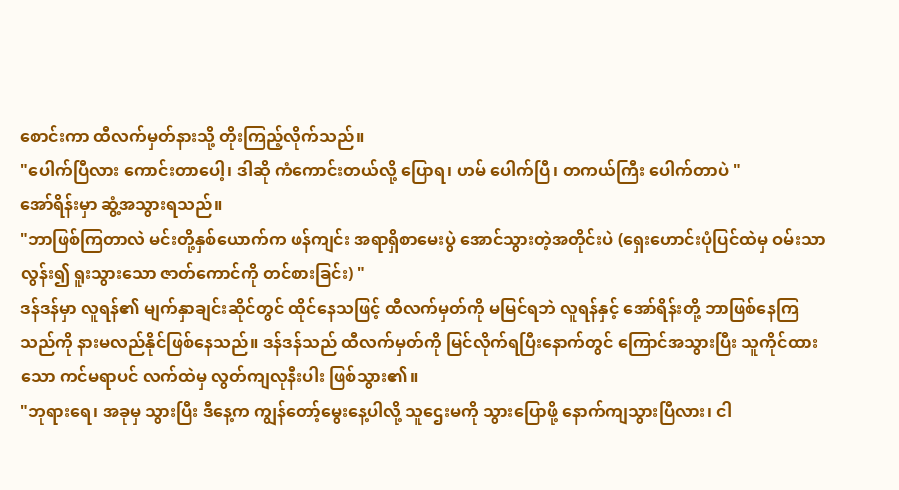စောင်းကာ ထီလက်မှတ်နားသို့ တိုးကြည့်လိုက်သည်။
"ပေါက်ပြီလား ကောင်းတာပေါ့၊ ဒါဆို ကံကောင်းတယ်လို့ ပြောရ၊ ဟမ် ပေါက်ပြီ၊ တကယ်ကြီး ပေါက်တာပဲ "
အော်ရိန်းမှာ ဆွံ့အသွားရသည်။
"ဘာဖြစ်ကြတာလဲ မင်းတို့နှစ်ယောက်က ဖန်ကျင်း အရာရှိစာမေးပွဲ အောင်သွားတဲ့အတိုင်းပဲ (ရှေးဟောင်းပုံပြင်ထဲမှ ဝမ်းသာလွန်း၍ ရူးသွားသော ဇာတ်ကောင်ကို တင်စားခြင်း) "
ဒန်ဒန်မှာ လူရန်၏ မျက်နှာချင်းဆိုင်တွင် ထိုင်နေသဖြင့် ထီလက်မှတ်ကို မမြင်ရဘဲ လူရန်နှင့် အော်ရိန်းတို့ ဘာဖြစ်နေကြသည်ကို နားမလည်နိုင်ဖြစ်နေသည်။ ဒန်ဒန်သည် ထီလက်မှတ်ကို မြင်လိုက်ရပြီးနောက်တွင် ကြောင်အသွားပြီး သူကိုင်ထားသော ကင်မရာပင် လက်ထဲမှ လွတ်ကျလုနီးပါး ဖြစ်သွား၏။
"ဘုရားရေ၊ အခုမှ သွားပြီး ဒီနေ့က ကျွန်တော့်မွေးနေ့ပါလို့ သူဌေးမကို သွားပြောဖို့ နောက်ကျသွားပြီလား၊ ငါ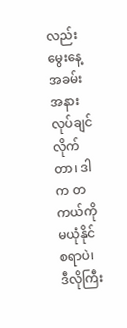လည်း မွေးနေ့အခမ်းအနား လုပ်ချင်လိုက်တာ၊ ဒါက တကယ်ကို မယုံနိုင်စရာပဲ၊ ဒီလိုကြီး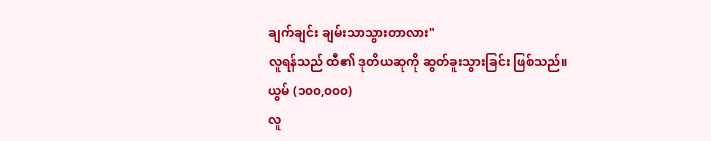ချက်ချင်း ချမ်းသာသွားတာလား"
လူရန်သည် ထီ၏ ဒုတိယဆုကို ဆွတ်ခူးသွားခြင်း ဖြစ်သည်။
ယွမ် (၁၀၀,၀၀၀)
လူ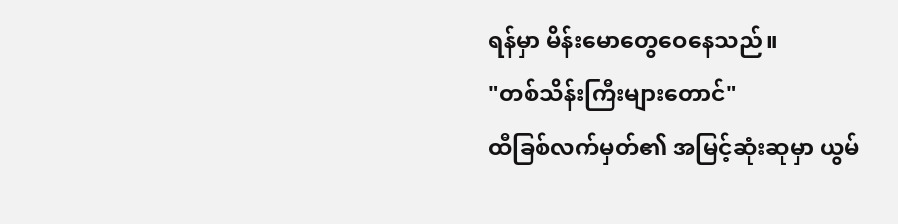ရန်မှာ မိန်းမောတွေဝေနေသည်။
"တစ်သိန်းကြီးများတောင်"
ထီခြစ်လက်မှတ်၏ အမြင့်ဆုံးဆုမှာ ယွမ်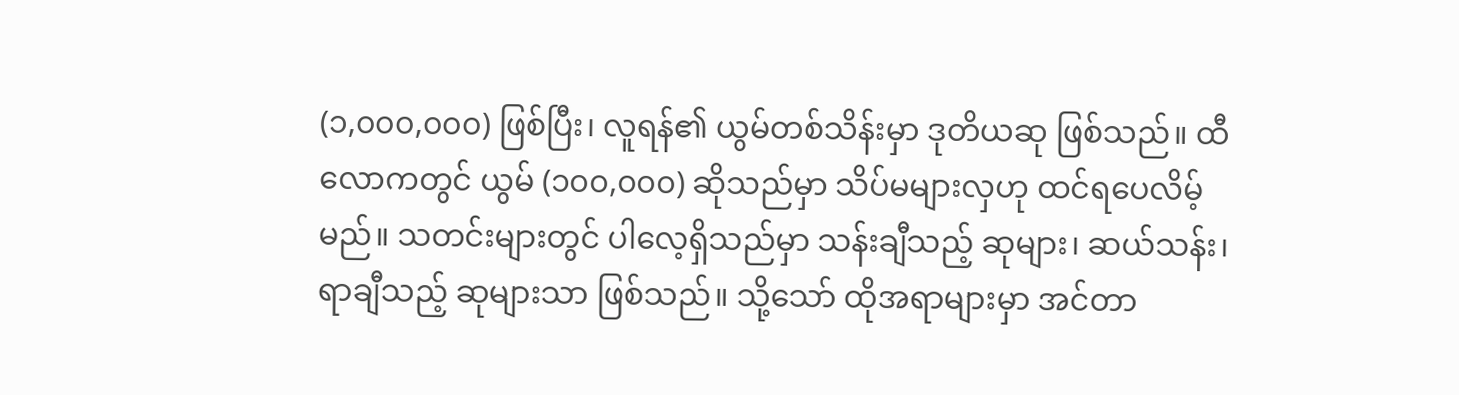(၁,၀၀၀,၀၀၀) ဖြစ်ပြီး၊ လူရန်၏ ယွမ်တစ်သိန်းမှာ ဒုတိယဆု ဖြစ်သည်။ ထီလောကတွင် ယွမ် (၁၀၀,၀၀၀) ဆိုသည်မှာ သိပ်မများလှဟု ထင်ရပေလိမ့်မည်။ သတင်းများတွင် ပါလေ့ရှိသည်မှာ သန်းချီသည့် ဆုများ၊ ဆယ်သန်း၊ ရာချီသည့် ဆုများသာ ဖြစ်သည်။ သို့သော် ထိုအရာများမှာ အင်တာ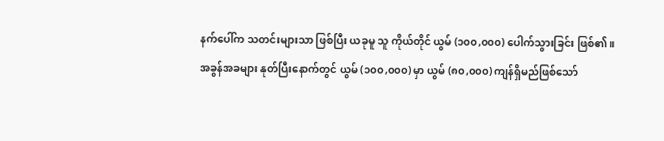နက်ပေါ်က သတင်းများသာ ဖြစ်ပြီး ယခုမူ သူ ကိုယ်တိုင် ယွမ် (၁၀၀,၀၀၀) ပေါက်သွားခြင်း ဖြစ်၏။
အခွန်အခများ နုတ်ပြီးနောက်တွင် ယွမ် (၁၀၀,၀၀၀) မှာ ယွမ် (၈၀,၀၀၀) ကျန်ရှိမည်ဖြစ်သော်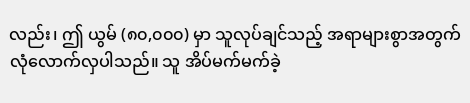လည်း၊ ဤ ယွမ် (၈၀,၀၀၀) မှာ သူလုပ်ချင်သည့် အရာများစွာအတွက် လုံလောက်လှပါသည်။ သူ အိပ်မက်မက်ခဲ့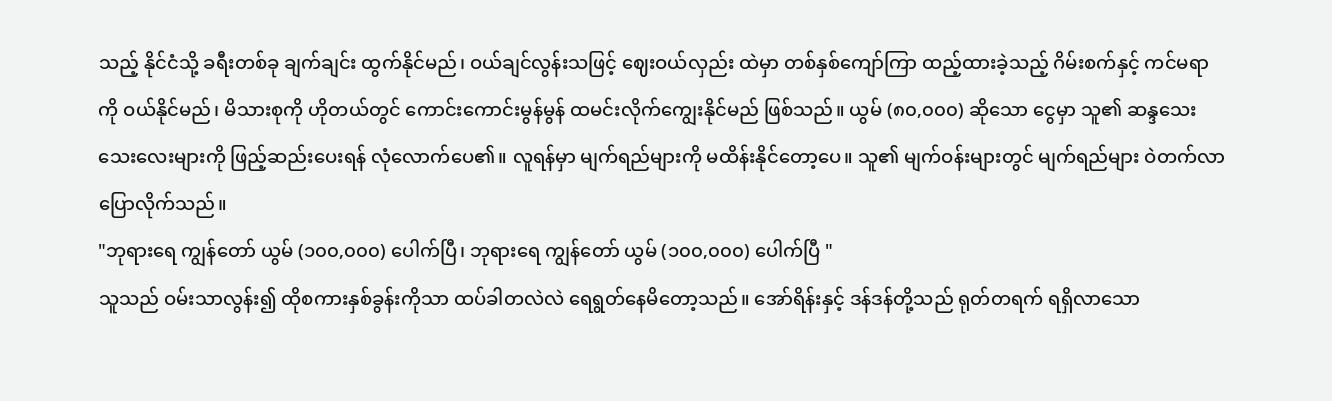သည့် နိုင်ငံသို့ ခရီးတစ်ခု ချက်ချင်း ထွက်နိုင်မည်၊ ဝယ်ချင်လွန်းသဖြင့် ဈေးဝယ်လှည်း ထဲမှာ တစ်နှစ်ကျော်ကြာ ထည့်ထားခဲ့သည့် ဂိမ်းစက်နှင့် ကင်မရာကို ဝယ်နိုင်မည်၊ မိသားစုကို ဟိုတယ်တွင် ကောင်းကောင်းမွန်မွန် ထမင်းလိုက်ကျွေးနိုင်မည် ဖြစ်သည်။ ယွမ် (၈၀,၀၀၀) ဆိုသော ငွေမှာ သူ၏ ဆန္ဒသေးသေးလေးများကို ဖြည့်ဆည်းပေးရန် လုံလောက်ပေ၏။ လူရန်မှာ မျက်ရည်များကို မထိန်းနိုင်တော့ပေ။ သူ၏ မျက်ဝန်းများတွင် မျက်ရည်များ ဝဲတက်လာ ပြောလိုက်သည်။
"ဘုရားရေ ကျွန်တော် ယွမ် (၁၀၀,၀၀၀) ပေါက်ပြီ၊ ဘုရားရေ ကျွန်တော် ယွမ် (၁၀၀,၀၀၀) ပေါက်ပြီ "
သူသည် ဝမ်းသာလွန်း၍ ထိုစကားနှစ်ခွန်းကိုသာ ထပ်ခါတလဲလဲ ရေရွတ်နေမိတော့သည်။ အော်ရိန်းနှင့် ဒန်ဒန်တို့သည် ရုတ်တရက် ရရှိလာသော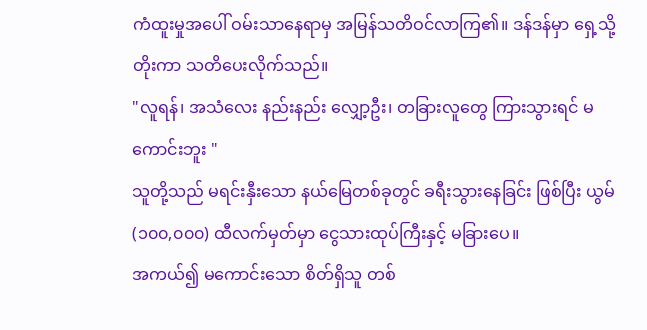ကံထူးမှုအပေါ် ဝမ်းသာနေရာမှ အမြန်သတိဝင်လာကြ၏။ ဒန်ဒန်မှာ ရှေ့သို့တိုးကာ သတိပေးလိုက်သည်။
"လူရန်၊ အသံလေး နည်းနည်း လျှော့ဦး၊ တခြားလူတွေ ကြားသွားရင် မကောင်းဘူး "
သူတို့သည် မရင်းနှီးသော နယ်မြေတစ်ခုတွင် ခရီးသွားနေခြင်း ဖြစ်ပြီး ယွမ် (၁၀၀,၀၀၀) ထီလက်မှတ်မှာ ငွေသားထုပ်ကြီးနှင့် မခြားပေ။
အကယ်၍ မကောင်းသော စိတ်ရှိသူ တစ်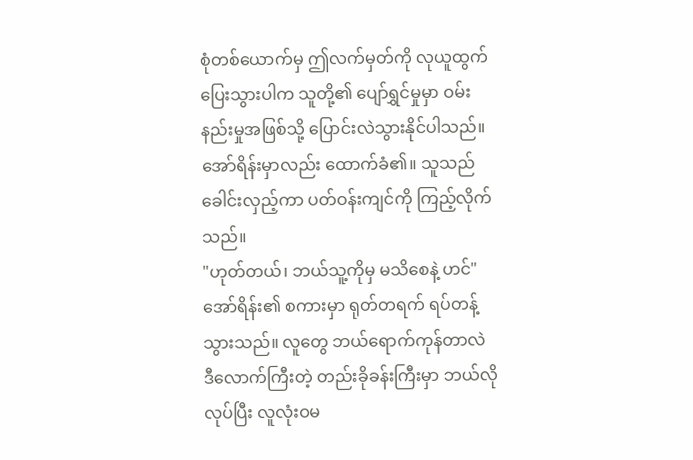စုံတစ်ယောက်မှ ဤလက်မှတ်ကို လုယူထွက်ပြေးသွားပါက သူတို့၏ ပျော်ရွှင်မှုမှာ ဝမ်းနည်းမှုအဖြစ်သို့ ပြောင်းလဲသွားနိုင်ပါသည်။ အော်ရိန်းမှာလည်း ထောက်ခံ၏။ သူသည် ခေါင်းလှည့်ကာ ပတ်ဝန်းကျင်ကို ကြည့်လိုက်သည်။
"ဟုတ်တယ်၊ ဘယ်သူ့ကိုမှ မသိစေနဲ့ ဟင်"
အော်ရိန်း၏ စကားမှာ ရုတ်တရက် ရပ်တန့်သွားသည်။ လူတွေ ဘယ်ရောက်ကုန်တာလဲ ဒီလောက်ကြီးတဲ့ တည်းခိုခန်းကြီးမှာ ဘယ်လိုလုပ်ပြီး လူလုံးဝမ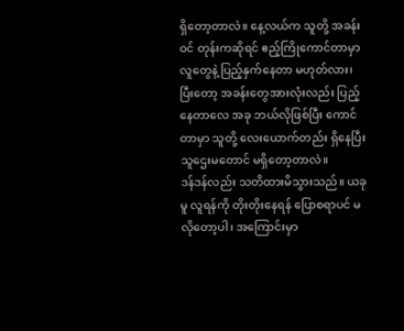ရှိတော့တာလဲ။ နေ့လယ်က သူတို့ အခန်းဝင် တုန်းကဆိုရင် ဧည့်ကြိုကောင်တာမှာ လူတွေနဲ့ ပြည့်နှက်နေတာ မဟုတ်လား၊ ပြီးတော့ အခန်းတွေအားလုံးလည်း ပြည့်နေတာလေ အခု ဘယ်လိုဖြစ်ပြီး ကောင်တာမှာ သူတို့ လေးယောက်တည်း ရှိနေပြီး သူဌေးမတောင် မရှိတော့တာလဲ။
ဒန်ဒန်လည်း သတိထားမိသွားသည်။ ယခုမူ လူရန်ကို တိုးတိုးနေရန် ပြောစရာပင် မလိုတော့ပါ၊ အကြောင်းမှာ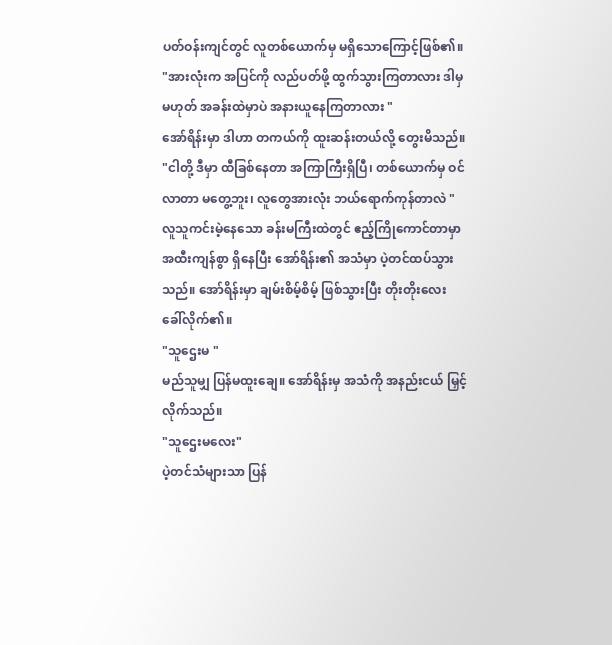ပတ်ဝန်းကျင်တွင် လူတစ်ယောက်မှ မရှိသောကြောင့်ဖြစ်၏။
"အားလုံးက အပြင်ကို လည်ပတ်ဖို့ ထွက်သွားကြတာလား ဒါမှမဟုတ် အခန်းထဲမှာပဲ အနားယူနေကြတာလား "
အော်ရိန်းမှာ ဒါဟာ တကယ်ကို ထူးဆန်းတယ်လို့ တွေးမိသည်။
"ငါတို့ ဒီမှာ ထီခြစ်နေတာ အကြာကြီးရှိပြီ၊ တစ်ယောက်မှ ဝင်လာတာ မတွေ့ဘူး၊ လူတွေအားလုံး ဘယ်ရောက်ကုန်တာလဲ "
လူသူကင်းမဲ့နေသော ခန်းမကြီးထဲတွင် ဧည့်ကြိုကောင်တာမှာ အထီးကျန်စွာ ရှိနေပြီး အော်ရိန်း၏ အသံမှာ ပဲ့တင်ထပ်သွားသည်။ အော်ရိန်းမှာ ချမ်းစိမ့်စိမ့် ဖြစ်သွားပြီး တိုးတိုးလေး ခေါ်လိုက်၏။
"သူဌေးမ "
မည်သူမျှ ပြန်မထူးချေ။ အော်ရိန်းမှ အသံကို အနည်းငယ် မြှင့်လိုက်သည်။
"သူဌေးမလေး"
ပဲ့တင်သံများသာ ပြန်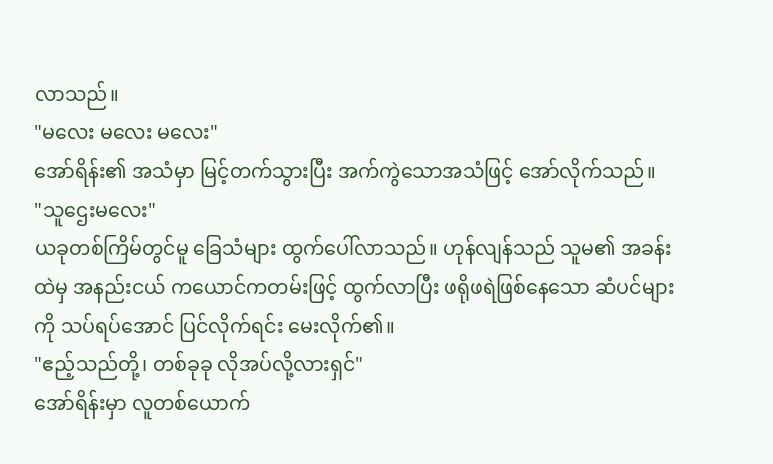လာသည်။
"မလေး မလေး မလေး"
အော်ရိန်း၏ အသံမှာ မြင့်တက်သွားပြီး အက်ကွဲသောအသံဖြင့် အော်လိုက်သည်။
"သူဌေးမလေး"
ယခုတစ်ကြိမ်တွင်မူ ခြေသံများ ထွက်ပေါ်လာသည်။ ဟုန်လျန်သည် သူမ၏ အခန်းထဲမှ အနည်းငယ် ကယောင်ကတမ်းဖြင့် ထွက်လာပြီး ဖရိုဖရဲဖြစ်နေသော ဆံပင်များကို သပ်ရပ်အောင် ပြင်လိုက်ရင်း မေးလိုက်၏။
"ဧည့်သည်တို့၊ တစ်ခုခု လိုအပ်လို့လားရှင်"
အော်ရိန်းမှာ လူတစ်ယောက်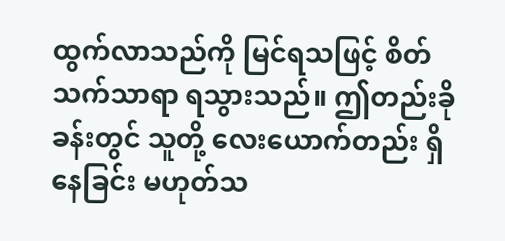ထွက်လာသည်ကို မြင်ရသဖြင့် စိတ်သက်သာရာ ရသွားသည်။ ဤတည်းခိုခန်းတွင် သူတို့ လေးယောက်တည်း ရှိနေခြင်း မဟုတ်သ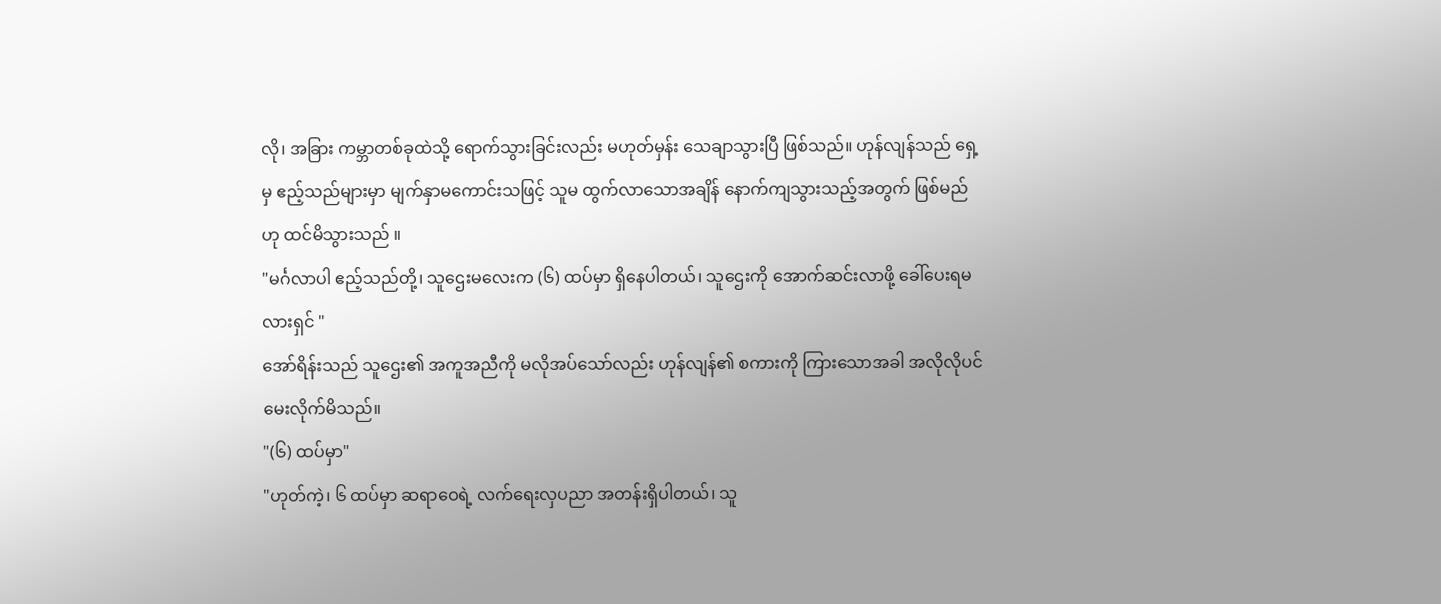လို၊ အခြား ကမ္ဘာတစ်ခုထဲသို့ ရောက်သွားခြင်းလည်း မဟုတ်မှန်း သေချာသွားပြီ ဖြစ်သည်။ ဟုန်လျန်သည် ရှေ့မှ ဧည့်သည်များမှာ မျက်နှာမကောင်းသဖြင့် သူမ ထွက်လာသောအချိန် နောက်ကျသွားသည့်အတွက် ဖြစ်မည်ဟု ထင်မိသွားသည် ။
"မင်္ဂလာပါ ဧည့်သည်တို့၊ သူဌေးမလေးက (၆) ထပ်မှာ ရှိနေပါတယ်၊ သူဌေးကို အောက်ဆင်းလာဖို့ ခေါ်ပေးရမလားရှင် "
အော်ရိန်းသည် သူဌေး၏ အကူအညီကို မလိုအပ်သော်လည်း ဟုန်လျန်၏ စကားကို ကြားသောအခါ အလိုလိုပင် မေးလိုက်မိသည်။
"(၆) ထပ်မှာ"
"ဟုတ်ကဲ့၊ ၆ ထပ်မှာ ဆရာဝေရဲ့ လက်ရေးလှပညာ အတန်းရှိပါတယ်၊ သူ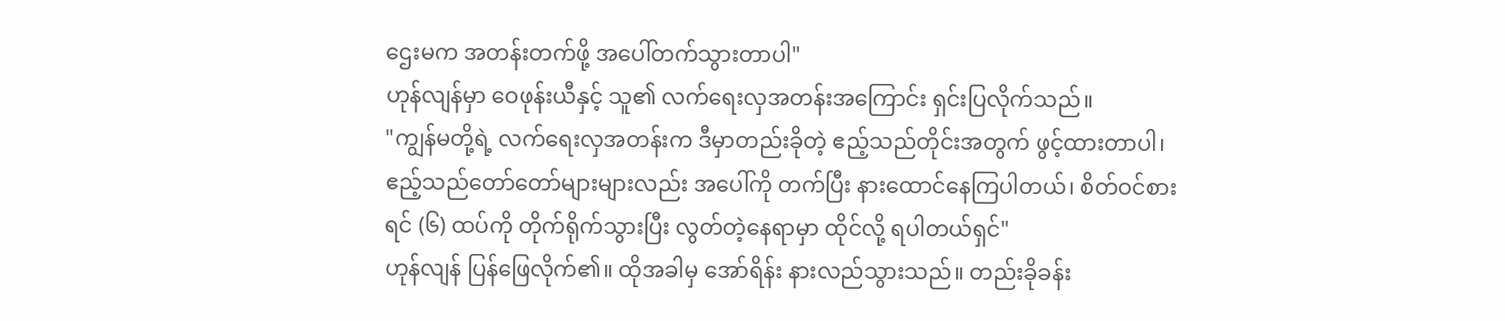ဌေးမက အတန်းတက်ဖို့ အပေါ်တက်သွားတာပါ"
ဟုန်လျန်မှာ ဝေဖုန်းယီနှင့် သူ၏ လက်ရေးလှအတန်းအကြောင်း ရှင်းပြလိုက်သည်။
"ကျွန်မတို့ရဲ့ လက်ရေးလှအတန်းက ဒီမှာတည်းခိုတဲ့ ဧည့်သည်တိုင်းအတွက် ဖွင့်ထားတာပါ၊ ဧည့်သည်တော်တော်များများလည်း အပေါ်ကို တက်ပြီး နားထောင်နေကြပါတယ်၊ စိတ်ဝင်စားရင် (၆) ထပ်ကို တိုက်ရိုက်သွားပြီး လွတ်တဲ့နေရာမှာ ထိုင်လို့ ရပါတယ်ရှင်"
ဟုန်လျန် ပြန်ဖြေလိုက်၏။ ထိုအခါမှ အော်ရိန်း နားလည်သွားသည်။ တည်းခိုခန်း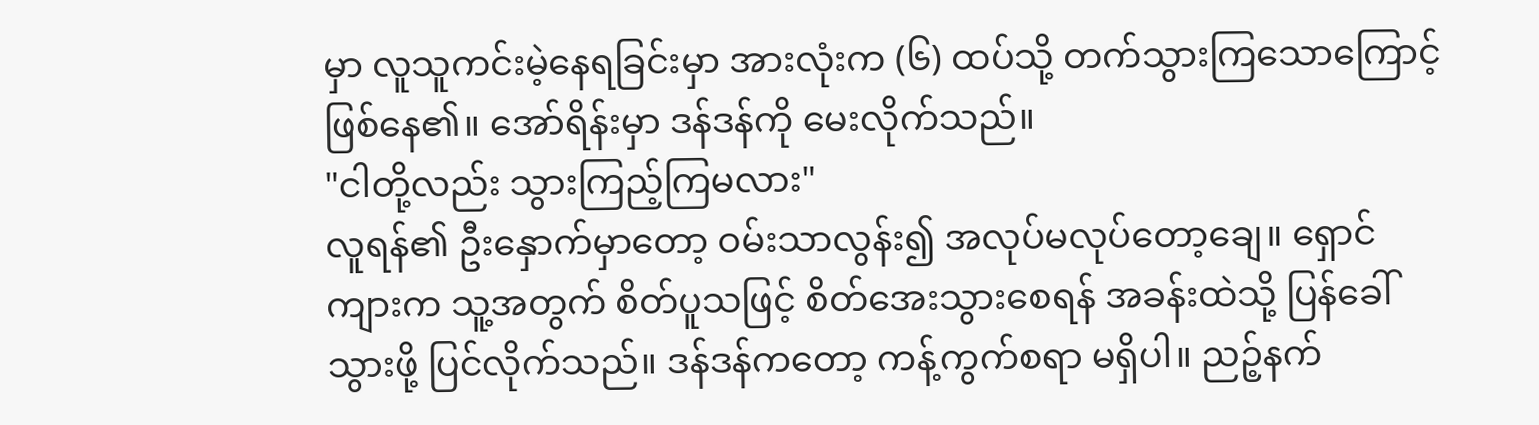မှာ လူသူကင်းမဲ့နေရခြင်းမှာ အားလုံးက (၆) ထပ်သို့ တက်သွားကြသောကြောင့် ဖြစ်နေ၏။ အော်ရိန်းမှာ ဒန်ဒန်ကို မေးလိုက်သည်။
"ငါတို့လည်း သွားကြည့်ကြမလား"
လူရန်၏ ဦးနှောက်မှာတော့ ဝမ်းသာလွန်း၍ အလုပ်မလုပ်တော့ချေ။ ရှောင်ကျားက သူ့အတွက် စိတ်ပူသဖြင့် စိတ်အေးသွားစေရန် အခန်းထဲသို့ ပြန်ခေါ်သွားဖို့ ပြင်လိုက်သည်။ ဒန်ဒန်ကတော့ ကန့်ကွက်စရာ မရှိပါ။ ညဉ့်နက်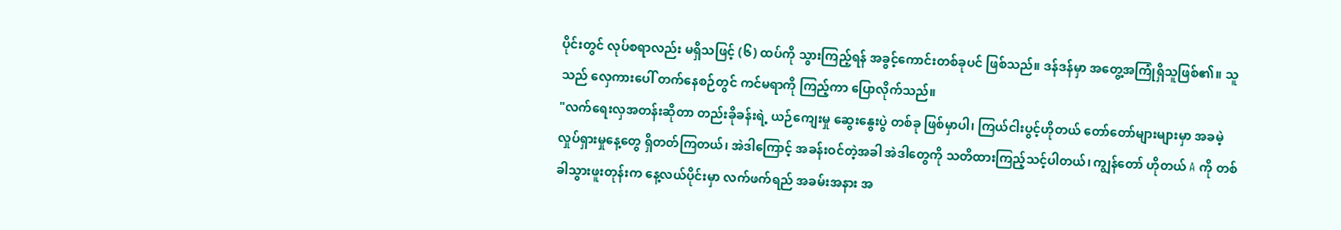ပိုင်းတွင် လုပ်စရာလည်း မရှိသဖြင့် (၆) ထပ်ကို သွားကြည့်ရန် အခွင့်ကောင်းတစ်ခုပင် ဖြစ်သည်။ ဒန်ဒန်မှာ အတွေ့အကြုံရှိသူဖြစ်၏။ သူသည် လှေကားပေါ် တက်နေစဉ်တွင် ကင်မရာကို ကြည့်ကာ ပြောလိုက်သည်။
"လက်ရေးလှအတန်းဆိုတာ တည်းခိုခန်းရဲ့ ယဉ်ကျေးမှု ဆွေးနွေးပွဲ တစ်ခု ဖြစ်မှာပါ၊ ကြယ်ငါးပွင့်ဟိုတယ် တော်တော်များများမှာ အခမဲ့ လှုပ်ရှားမှုနေ့တွေ ရှိတတ်ကြတယ်၊ အဲဒါကြောင့် အခန်းဝင်တဲ့အခါ အဲဒါတွေကို သတိထားကြည့်သင့်ပါတယ်၊ ကျွန်တော် ဟိုတယ် A ကို တစ်ခါသွားဖူးတုန်းက နေ့လယ်ပိုင်းမှာ လက်ဖက်ရည် အခမ်းအနား အ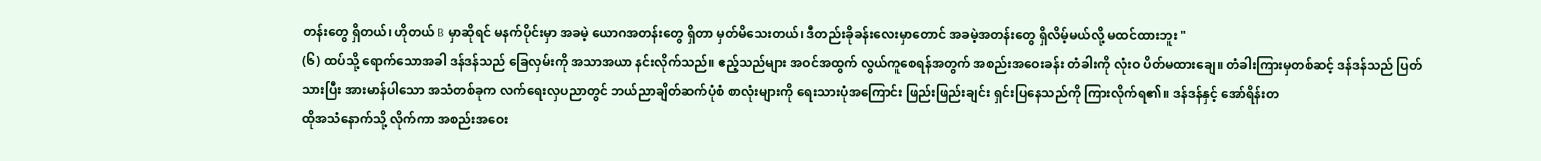တန်းတွေ ရှိတယ်၊ ဟိုတယ် B မှာဆိုရင် မနက်ပိုင်းမှာ အခမဲ့ ယောဂအတန်းတွေ ရှိတာ မှတ်မိသေးတယ်၊ ဒီတည်းခိုခန်းလေးမှာတောင် အခမဲ့အတန်းတွေ ရှိလိမ့်မယ်လို့ မထင်ထားဘူး "
(၆) ထပ်သို့ ရောက်သောအခါ ဒန်ဒန်သည် ခြေလှမ်းကို အသာအယာ နင်းလိုက်သည်။ ဧည့်သည်များ အဝင်အထွက် လွယ်ကူစေရန်အတွက် အစည်းအဝေးခန်း တံခါးကို လုံးဝ ပိတ်မထားချေ။ တံခါးကြားမှတစ်ဆင့် ဒန်ဒန်သည် ပြတ်သားပြီး အားမာန်ပါသော အသံတစ်ခုက လက်ရေးလှပညာတွင် ဘယ်ညာချိတ်ဆက်ပုံစံ စာလုံးများကို ရေးသားပုံအကြောင်း ဖြည်းဖြည်းချင်း ရှင်းပြနေသည်ကို ကြားလိုက်ရ၏။ ဒန်ဒန်နှင့် အော်ရိန်းတ
ထိုအသံနောက်သို့ လိုက်ကာ အစည်းအဝေး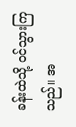ခန်းထဲသို့ ဝင်သွားကြသည်။ အ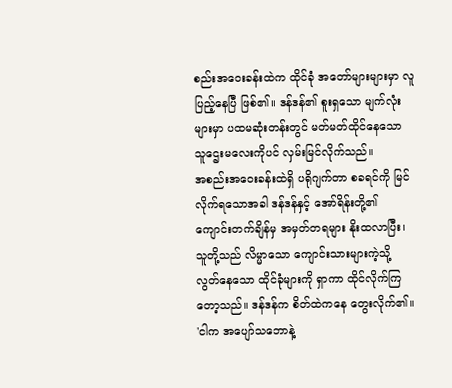စည်းအဝေးခန်းထဲက ထိုင်ခုံ အတော်များများမှာ လူပြည့်နေပြီ ဖြစ်၏။ ဒန်ဒန်၏ စူးရှသော မျက်လုံးများမှာ ပထမဆုံးတန်းတွင် မတ်မတ်ထိုင်နေသော သူဌေးမလေးကိုပင် လှမ်းမြင်လိုက်သည်။
အစည်းအဝေးခန်းထဲရှိ ပရိုဂျက်တာ စခရင်ကို မြင်လိုက်ရသောအခါ ဒန်ဒန်နှင့် အော်ရိန်းတို့၏ ကျောင်းတက်ချိန်မှ အမှတ်တရများ နိုးထလာပြီး၊ သူတို့သည် လိမ္မာသော ကျောင်းသားများကဲ့သို့ လွတ်နေသော ထိုင်ခုံများကို ရှာကာ ထိုင်လိုက်ကြတော့သည်။ ဒန်ဒန်က စိတ်ထဲကနေ တွေးလိုက်၏။
'ငါက အပျော်သဘောနဲ့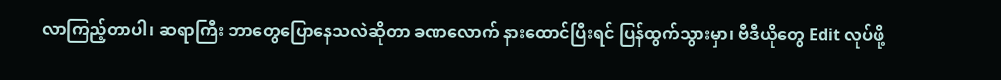လာကြည့်တာပါ၊ ဆရာကြီး ဘာတွေပြောနေသလဲဆိုတာ ခဏလောက် နားထောင်ပြီးရင် ပြန်ထွက်သွားမှာ၊ ဗီဒီယိုတွေ Edit လုပ်ဖို့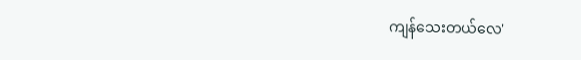ကျန်သေးတယ်လေ'